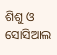ଶିଶୁ ଓ ସୋସିଆଲ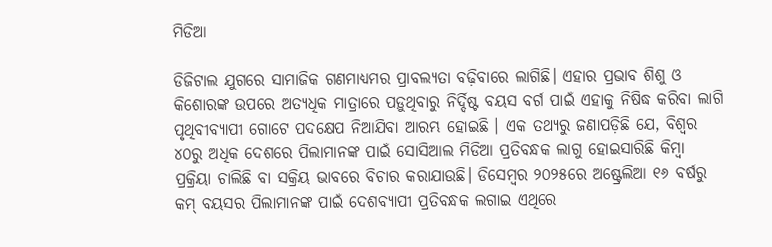ମିଡିଆ

ଡିଜିଟାଲ ଯୁଗରେ ସାମାଜିକ ଗଣମାଧ୍ୟମର ପ୍ରାବଲ୍ୟତା ବଢ଼ିବାରେ ଲାଗିଛି। ଏହାର ପ୍ରଭାବ ଶିଶୁ ଓ କିଶୋରଙ୍କ ଉପରେ ଅତ୍ୟଧିକ ମାତ୍ରାରେ ପଡ଼ୁଥିବାରୁ ନିର୍ଦ୍ଦିଷ୍ଟ ବୟସ ବର୍ଗ ପାଇଁ ଏହାକୁ ନିଷିଦ୍ଧ କରିବା ଲାଗି ପୃଥିବୀବ୍ୟାପୀ ଗୋଟେ ପଦକ୍ଷେପ ନିଆଯିବା ଆରମ୍ଭ ହୋଇଛି । ଏକ ତଥ୍ୟରୁ ଜଣାପଡ଼ିଛି ଯେ, ବିଶ୍ୱର ୪୦ରୁ ଅଧିକ ଦେଶରେ ପିଲାମାନଙ୍କ ପାଇଁ ସୋସିଆଲ ମିଡିଆ ପ୍ରତିବନ୍ଧକ ଲାଗୁ ହୋଇସାରିଛି କିମ୍ବା ପ୍ରକ୍ରିୟା ଚାଲିଛି ବା ସକ୍ରିୟ ଭାବରେ ବିଚାର କରାଯାଉଛି। ଡିସେମ୍ବର ୨୦୨୫ରେ ଅଷ୍ଟ୍ରେଲିଆ ୧୬ ବର୍ଷରୁ କମ୍‌ ବୟସର ପିଲାମାନଙ୍କ ପାଇଁ ଦେଶବ୍ୟାପୀ ପ୍ରତିବନ୍ଧକ ଲଗାଇ ଏଥିରେ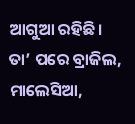ଆଗୁଆ ରହିଛି। ତା’ ପରେ ବ୍ରାଜିଲ, ମାଲେସିଆ,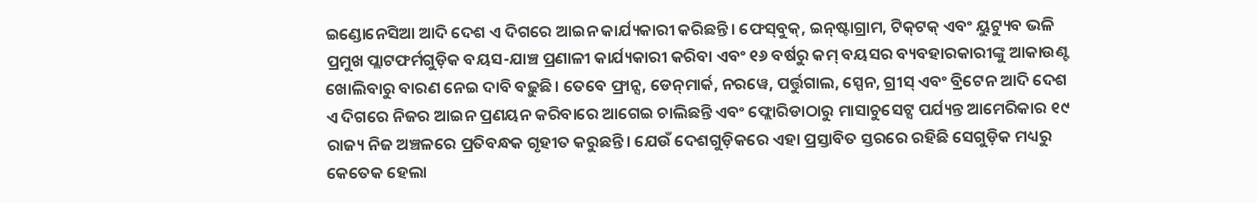ଇଣ୍ଡୋନେସିଆ ଆଦି ଦେଶ ଏ ଦିଗରେ ଆଇନ କାର୍ଯ୍ୟକାରୀ କରିଛନ୍ତି। ଫେସ୍‌ବୁକ୍‌, ଇନ୍‌ଷ୍ଟାଗ୍ରାମ, ଟିକ୍‌ଟକ୍‌ ଏବଂ ୟୁଟ୍ୟୁବ ଭଳି ପ୍ରମୁଖ ପ୍ଲାଟଫର୍ମଗୁଡ଼ିକ ବୟସ-ଯାଞ୍ଚ ପ୍ରଣାଳୀ କାର୍ଯ୍ୟକାରୀ କରିବା ଏବଂ ୧୬ ବର୍ଷରୁ କମ୍‌ ବୟସର ବ୍ୟବହାରକାରୀଙ୍କୁ ଆକାଉଣ୍ଟ ଖୋଲିବାରୁ ବାରଣ ନେଇ ଦାବି ବଢ଼ୁଛି। ତେବେ ଫ୍ରାନ୍ସ, ଡେନ୍‌ମାର୍କ, ନରୱେ, ପର୍ତ୍ତୁଗାଲ, ସ୍ପେନ, ଗ୍ରୀସ୍‌ ଏବଂ ବ୍ରିଟେନ ଆଦି ଦେଶ ଏ ଦିଗରେ ନିଜର ଆଇନ ପ୍ରଣୟନ କରିବାରେ ଆଗେଇ ଚାଲିଛନ୍ତି ଏବଂ ଫ୍ଲୋରିଡାଠାରୁ ମାସାଚୁସେଟ୍ସ ପର୍ଯ୍ୟନ୍ତ ଆମେରିକାର ୧୯ ରାଜ୍ୟ ନିଜ ଅଞ୍ଚଳରେ ପ୍ରତିବନ୍ଧକ ଗୃହୀତ କରୁଛନ୍ତି। ଯେଉଁ ଦେଶଗୁଡ଼ିକରେ ଏହା ପ୍ରସ୍ତାବିତ ସ୍ତରରେ ରହିଛି ସେଗୁଡ଼ିକ ମଧ୍ୟରୁ କେତେକ ହେଲା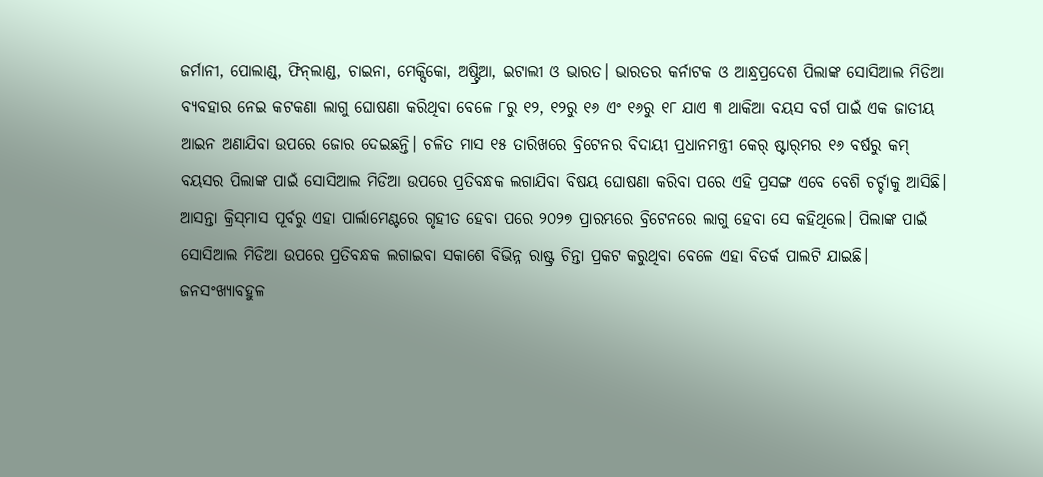ଜର୍ମାନୀ, ପୋଲାଣ୍ଡ୍‌, ଫିନ୍‌ଲାଣ୍ଡ, ଚାଇନା, ମେକ୍ସିକୋ, ଅଷ୍ଟ୍ରିଆ, ଇଟାଲୀ ଓ ଭାରତ। ଭାରତର କର୍ନାଟକ ଓ ଆନ୍ଧ୍ରପ୍ରଦେଶ ପିଲାଙ୍କ ସୋସିଆଲ ମିଡିଆ ବ୍ୟବହାର ନେଇ କଟକଣା ଲାଗୁ ଘୋଷଣା କରିଥିବା ବେଳେ ୮ରୁ ୧୨, ୧୨ରୁ ୧୬ ଏଂ ୧୬ରୁ ୧୮ ଯାଏ ୩ ଥାକିଆ ବୟସ ବର୍ଗ ପାଇଁ ଏକ ଜାତୀୟ ଆଇନ ଅଣାଯିବା ଉପରେ ଜୋର ଦେଇଛନ୍ତି। ଚଳିତ ମାସ ୧୫ ତାରିଖରେ ବ୍ରିଟେନର ବିଦାୟୀ ପ୍ରଧାନମନ୍ତ୍ରୀ କେର୍‌ ଷ୍ଟାର୍‌ମର ୧୬ ବର୍ଷରୁ କମ୍‌ ବୟସର ପିଲାଙ୍କ ପାଇଁ ସୋସିଆଲ ମିଡିଆ ଉପରେ ପ୍ରତିବନ୍ଧକ ଲଗାଯିବା ବିଷୟ ଘୋଷଣା କରିବା ପରେ ଏହି ପ୍ରସଙ୍ଗ ଏବେ ବେଶି ଚର୍ଚ୍ଚାକୁ ଆସିଛି। ଆସନ୍ତା କ୍ରିସ୍‌ମାସ ପୂର୍ବରୁ ଏହା ପାର୍ଲାମେଣ୍ଟରେ ଗୃହୀତ ହେବା ପରେ ୨୦୨୭ ପ୍ରାରମ୍ଭରେ ବ୍ରିଟେନରେ ଲାଗୁ ହେବା ସେ କହିଥିଲେ। ପିଲାଙ୍କ ପାଇଁ ସୋସିଆଲ ମିଡିଆ ଉପରେ ପ୍ରତିବନ୍ଧକ ଲଗାଇବା ସକାଶେ ବିଭିନ୍ନ ରାଷ୍ଟ୍ର ଚିନ୍ତା ପ୍ରକଟ କରୁଥିବା ବେଳେ ଏହା ବିତର୍କ ପାଲଟି ଯାଇଛି।
ଜନସଂଖ୍ୟାବହୁଳ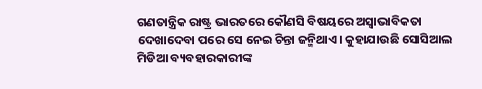ଗଣତାନ୍ତ୍ରିକ ରାଷ୍ଟ୍ର ଭାରତରେ କୌଣସି ବିଷୟରେ ଅସ୍ବାଭାବିକତା ଦେଖାଦେବା ପରେ ସେ ନେଇ ଚିନ୍ତା ଜନ୍ମିଥାଏ। କୁହାଯାଉଛି ସୋସିଆଲ ମିଡିଆ ବ୍ୟବହାରକାରୀଙ୍କ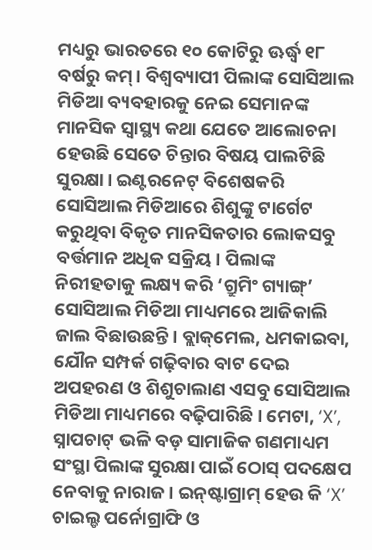ମଧ୍ୟରୁ ଭାରତରେ ୧୦ କୋଟିରୁ ଊର୍ଦ୍ଧ୍ୱ ୧୮ ବର୍ଷରୁ କମ୍‌। ବିଶ୍ୱବ୍ୟାପୀ ପିଲାଙ୍କ ସୋସିଆଲ ମିଡିଆ ବ୍ୟବହାରକୁ ନେଇ ସେମାନଙ୍କ ମାନସିକ ସ୍ବାସ୍ଥ୍ୟ କଥା ଯେତେ ଆଲୋଚନା ହେଉଛି ସେତେ ଚିନ୍ତାର ବିଷୟ ପାଲଟିଛି ସୁରକ୍ଷା। ଇଣ୍ଟରନେଟ୍‌ ବିଶେଷକରି ସୋସିଆଲ ମିଡିଆରେ ଶିଶୁଙ୍କୁ ଟାର୍ଗେଟ କରୁଥିବା ବିକୃତ ମାନସିକତାର ଲୋକସବୁ ବର୍ତ୍ତମାନ ଅଧିକ ସକ୍ରିୟ। ପିଲାଙ୍କ ନିରୀହତାକୁ ଲକ୍ଷ୍ୟ କରି ‘ଗ୍ରୁମିଂ ଗ୍ୟାଙ୍ଗ୍‌’ ସୋସିଆଲ ମିଡିଆ ମାଧ୍ୟମରେ ଆଜିକାଲି ଜାଲ ବିଛାଉଛନ୍ତି। ବ୍ଲାକ୍‌ମେଲ, ଧମକାଇବା, ଯୌନ ସମ୍ପର୍କ ଗଢ଼ିବାର ବାଟ ଦେଇ ଅପହରଣ ଓ ଶିଶୁଚାଲାଣ ଏସବୁ ସୋସିଆଲ ମିଡିଆ ମାଧ୍ୟମରେ ବଢ଼ିପାରିଛି। ମେଟା, ‘X’, ସ୍ନାପଚାଟ୍‌ ଭଳି ବଡ଼ ସାମାଜିକ ଗଣମାଧ୍ୟମ ସଂସ୍ଥା ପିଲାଙ୍କ ସୁରକ୍ଷା ପାଇଁ ଠୋସ୍‌ ପଦକ୍ଷେପ ନେବାକୁ ନାରାଜ। ଇନ୍‌ଷ୍ଟାଗ୍ରାମ୍‌ ହେଉ କି ‘X’ ଚାଇଲ୍ଡ ପର୍ନୋଗ୍ରାଫି ଓ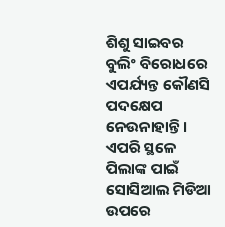ଶିଶୁ ସାଇବର ବୁଲିଂ ବିରୋଧରେ ଏପର୍ଯ୍ୟନ୍ତ କୌଣସି ପଦକ୍ଷେପ ନେଉନାହାନ୍ତି। ଏପରି ସ୍ଥଳେ ପିଲାଙ୍କ ପାଇଁ ସୋସିଆଲ ମିଡିଆ ଉପରେ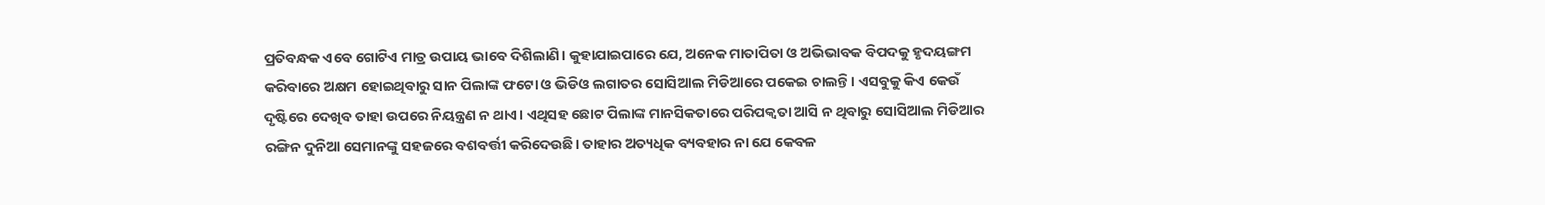ପ୍ରତିବନ୍ଧକ ଏବେ ଗୋଟିଏ ମାତ୍ର ଉପାୟ ଭାବେ ଦିଶିଲାଣି। କୁହାଯାଇପାରେ ଯେ, ଅନେକ ମାତାପିତା ଓ ଅଭିଭାବକ ବିପଦକୁ ହୃଦୟଙ୍ଗମ କରିବାରେ ଅକ୍ଷମ ହୋଇଥିବାରୁ ସାନ ପିଲାଙ୍କ ଫଟୋ ଓ ଭିଡିଓ ଲଗାତର ସୋସିଆଲ ମିଡିଆରେ ପକେଇ ଚାଲନ୍ତି। ଏସବୁକୁ କିଏ କେଉଁ ଦୃଷ୍ଟିରେ ଦେଖିବ ତାହା ଉପରେ ନିୟନ୍ତ୍ରଣ ନ ଥାଏ। ଏଥିସହ ଛୋଟ ପିଲାଙ୍କ ମାନସିକତାରେ ପରିପକ୍ୱତା ଆସି ନ ଥିବାରୁ ସୋସିଆଲ ମିଡିଆର ରଙ୍ଗିନ ଦୁନିଆ ସେମାନଙ୍କୁ ସହଜରେ ବଶବର୍ତ୍ତୀ କରିଦେଉଛି। ତାହାର ଅତ୍ୟଧିକ ବ୍ୟବହାର ନା ଯେ କେବଳ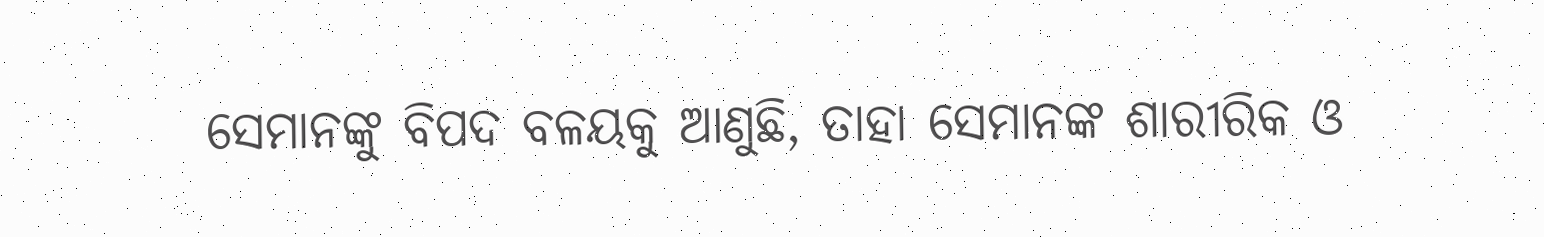ସେମାନଙ୍କୁ ବିପଦ ବଳୟକୁ ଆଣୁଛି, ତାହା ସେମାନଙ୍କ ଶାରୀରିକ ଓ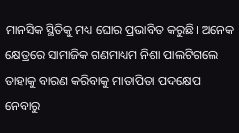ମାନସିକ ସ୍ଥିତିକୁ ମଧ୍ୟ ଘୋର ପ୍ରଭାବିତ କରୁଛି। ଅନେକ କ୍ଷେତ୍ରରେ ସାମାଜିକ ଗଣମାଧ୍ୟମ ନିଶା ପାଲଟିଗଲେ ତାହାକୁ ବାରଣ କରିବାକୁ ମାତାପିତା ପଦକ୍ଷେପ ନେବାରୁ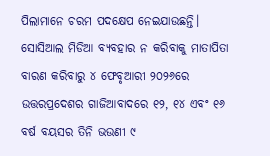ପିଲାମାନେ ଚରମ ପଦକ୍ଷେପ ନେଇଯାଉଛନ୍ତି। ସୋସିଆଲ ମିଡିଆ ବ୍ୟବହାର ନ କରିବାକୁ ମାତାପିତା ବାରଣ କରିବାରୁ ୪ ଫେବୃଆରୀ ୨୦୨୬ରେ ଉତ୍ତରପ୍ରଦେଶର ଗାଜିଆବାଦରେ ୧୨, ୧୪ ଏବଂ ୧୬ ବର୍ଷ ବୟସର ତିନି ଭଉଣୀ ୯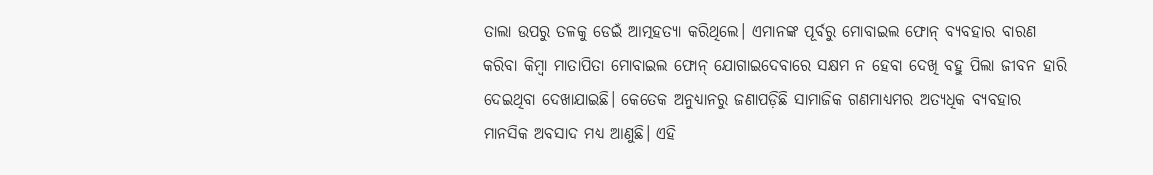ତାଲା ଉପରୁ ତଳକୁ ଡେଇଁ ଆତ୍ମହତ୍ୟା କରିଥିଲେ। ଏମାନଙ୍କ ପୂର୍ବରୁ ମୋବାଇଲ ଫୋନ୍‌ ବ୍ୟବହାର ବାରଣ କରିବା କିମ୍ବା ମାତାପିତା ମୋବାଇଲ ଫୋନ୍‌ ଯୋଗାଇଦେବାରେ ସକ୍ଷମ ନ ହେବା ଦେଖି ବହୁ ପିଲା ଜୀବନ ହାରି ଦେଇଥିବା ଦେଖାଯାଇଛି। କେତେକ ଅନୁଧ୍ୟାନରୁ ଜଣାପଡ଼ିଛି ସାମାଜିକ ଗଣମାଧ୍ୟମର ଅତ୍ୟଧିକ ବ୍ୟବହାର ମାନସିକ ଅବସାଦ ମଧ୍ୟ ଆଣୁଛି। ଏହି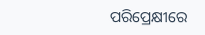ପରିପ୍ରେକ୍ଷୀରେ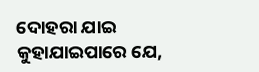ଦୋହରା ଯାଇ କୁହାଯାଇପାରେ ଯେ,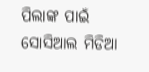ପିଲାଙ୍କ ପାଇଁ ସୋସିଆଲ ମିଡିଆ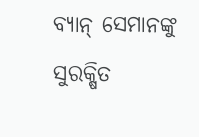ବ୍ୟାନ୍‌ ସେମାନଙ୍କୁ ସୁରକ୍ଷିତ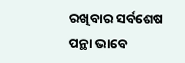ରଖିବାର ସର୍ବଶେଷ ପନ୍ଥା ଭାବେ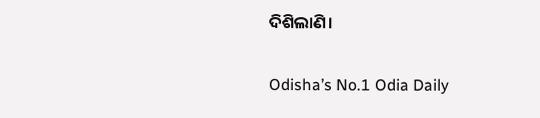ଦିଶିଲାଣି।

Odisha’s No.1 Odia Daily